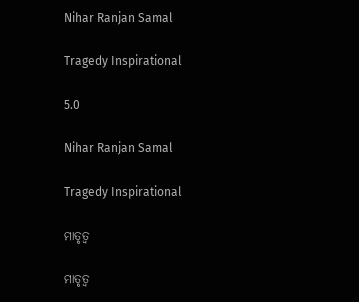Nihar Ranjan Samal

Tragedy Inspirational

5.0

Nihar Ranjan Samal

Tragedy Inspirational

ମାତୃତ୍ୱ

ମାତୃତ୍ୱ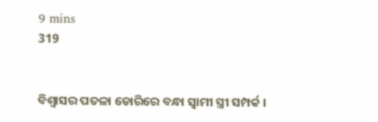9 mins
319


ବିଶ୍ୱାସର ପତଳା ଡୋରିରେ ବନ୍ଧା ସ୍ୱାମୀ ସ୍ତ୍ରୀ ସମ୍ପର୍କ ।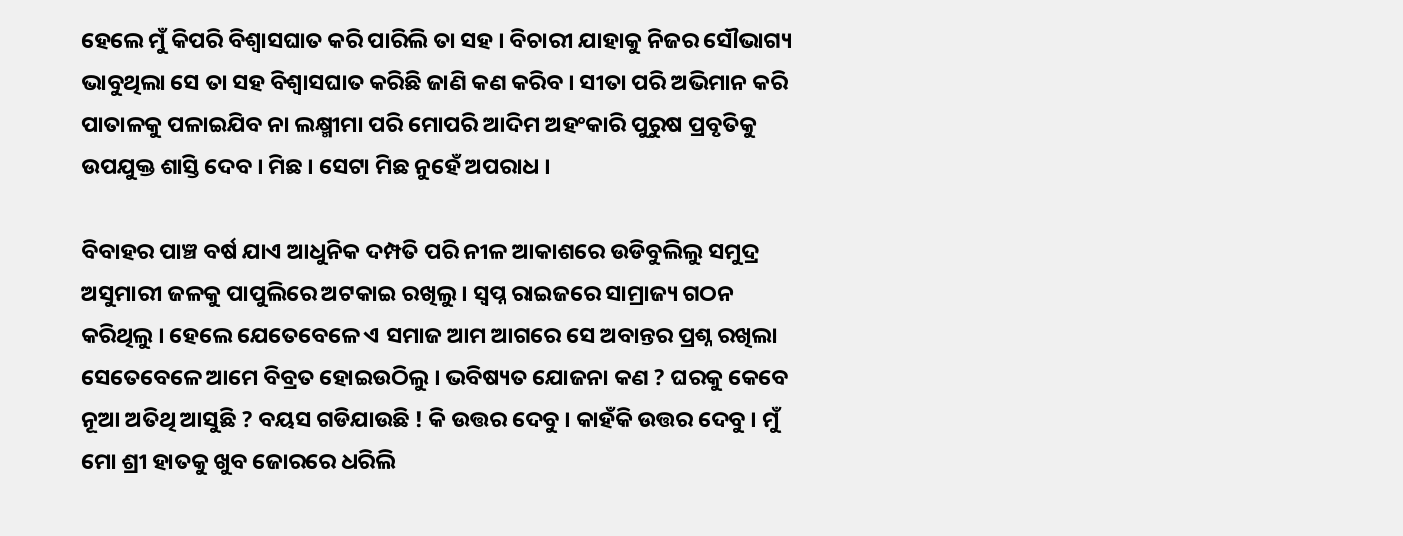ହେଲେ ମୁଁ କିପରି ବିଶ୍ୱାସଘାତ କରି ପାରିଲି ତା ସହ । ବିଚାରୀ ଯାହାକୁ ନିଜର ସୌଭାଗ୍ୟ ଭାବୁଥିଲା ସେ ତା ସହ ବିଶ୍ୱାସଘାତ କରିଛି ଜାଣି କଣ କରିବ । ସୀତା ପରି ଅଭିମାନ କରି ପାତାଳକୁ ପଳାଇଯିବ ନା ଲକ୍ଷ୍ମୀମା ପରି ମୋପରି ଆଦିମ ଅହଂକାରି ପୁରୁଷ ପ୍ରବୃତିକୁ ଉପଯୁକ୍ତ ଶାସ୍ତି ଦେବ । ମିଛ । ସେଟା ମିଛ ନୁହେଁ ଅପରାଧ ।

ବିବାହର ପାଞ୍ଚ ବର୍ଷ ଯାଏ ଆଧୁନିକ ଦମ୍ପତି ପରି ନୀଳ ଆକାଶରେ ଉଡିବୁଲିଲୁ ସମୁଦ୍ର ଅସୁମାରୀ ଜଳକୁ ପାପୁଲିରେ ଅଟକାଇ ରଖିଲୁ । ସ୍ବପ୍ନ ରାଇଜରେ ସାମ୍ରାଜ୍ୟ ଗଠନ କରିଥିଲୁ । ହେଲେ ଯେତେବେଳେ ଏ ସମାଜ ଆମ ଆଗରେ ସେ ଅବାନ୍ତର ପ୍ରଶ୍ନ ରଖିଲା ସେତେବେଳେ ଆମେ ବିବ୍ରତ ହୋଇଉଠିଲୁ । ଭବିଷ୍ୟତ ଯୋଜନା କଣ ? ଘରକୁ କେବେ ନୂଆ ଅତିଥି ଆସୁଛି ? ବୟସ ଗଡିଯାଉଛି ! କି ଉତ୍ତର ଦେବୁ । କାହଁକି ଉତ୍ତର ଦେବୁ । ମୁଁ ମୋ ଶ୍ରୀ ହାତକୁ ଖୁବ ଜୋରରେ ଧରିଲି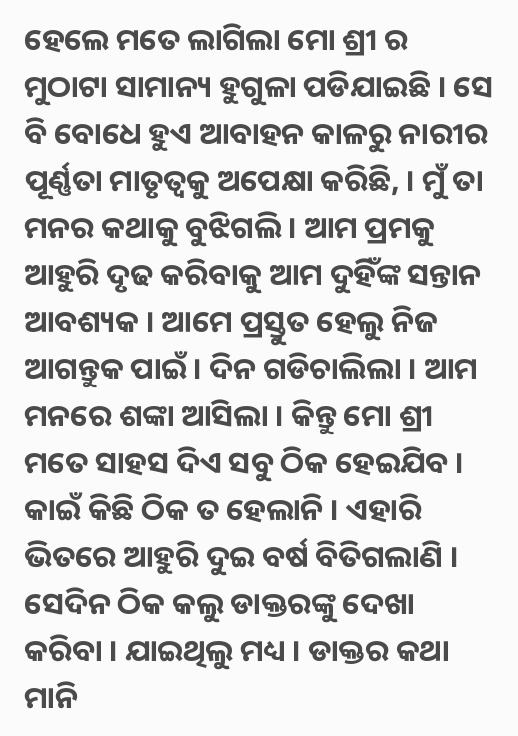ହେଲେ ମତେ ଲାଗିଲା ମୋ ଶ୍ରୀ ର ମୁଠାଟା ସାମାନ୍ୟ ହୁଗୁଳା ପଡିଯାଇଛି । ସେ ବି ବୋଧେ ହୁଏ ଆବାହନ କାଳରୁ ନାରୀର ପୂର୍ଣ୍ଣତା ମାତୃତ୍ୱକୁ ଅପେକ୍ଷା କରିଛି, । ମୁଁ ତା ମନର କଥାକୁ ବୁଝିଗଲି । ଆମ ପ୍ରମକୁ ଆହୁରି ଦୃଢ କରିବାକୁ ଆମ ଦୁହିଁଙ୍କ ସନ୍ତାନ ଆବଶ୍ୟକ । ଆମେ ପ୍ରସ୍ତୁତ ହେଲୁ ନିଜ ଆଗନ୍ତୁକ ପାଇଁ । ଦିନ ଗଡିଚାଲିଲା । ଆମ ମନରେ ଶଙ୍କା ଆସିଲା । କିନ୍ତୁ ମୋ ଶ୍ରୀ ମତେ ସାହସ ଦିଏ ସବୁ ଠିକ ହେଇଯିବ । କାଇଁ କିଛି ଠିକ ତ ହେଲାନି । ଏହାରି ଭିତରେ ଆହୁରି ଦୁଇ ବର୍ଷ ବିତିଗଲାଣି । ସେଦିନ ଠିକ କଲୁ ଡାକ୍ତରଙ୍କୁ ଦେଖା କରିବା । ଯାଇଥିଲୁ ମଧ୍ୟ । ଡାକ୍ତର କଥା ମାନି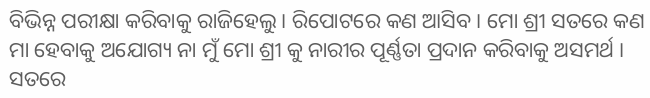ବିଭିନ୍ନ ପରୀକ୍ଷା କରିବାକୁ ରାଜିହେଲୁ । ରିପୋଟରେ କଣ ଆସିବ । ମୋ ଶ୍ରୀ ସତରେ କଣ ମା ହେବାକୁ ଅଯୋଗ୍ୟ ନା ମୁଁ ମୋ ଶ୍ରୀ କୁ ନାରୀର ପୂର୍ଣ୍ଣତା ପ୍ରଦାନ କରିବାକୁ ଅସମର୍ଥ । ସତରେ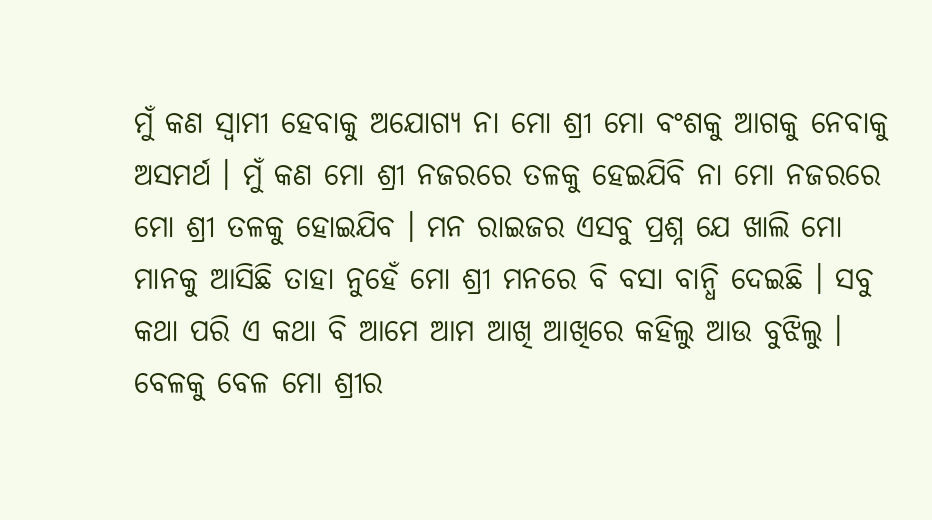ମୁଁ କଣ ସ୍ୱାମୀ ହେବାକୁ ଅଯୋଗ୍ୟ ନା ମୋ ଶ୍ରୀ ମୋ ବଂଶକୁ ଆଗକୁ ନେବାକୁ ଅସମର୍ଥ । ମୁଁ କଣ ମୋ ଶ୍ରୀ ନଜରରେ ତଳକୁ ହେଇଯିବି ନା ମୋ ନଜରରେ ମୋ ଶ୍ରୀ ତଳକୁ ହୋଇଯିବ । ମନ ରାଇଜର ଏସବୁ ପ୍ରଶ୍ନ ଯେ ଖାଲି ମୋ ମାନକୁ ଆସିଛି ତାହା ନୁହେଁ ମୋ ଶ୍ରୀ ମନରେ ବି ବସା ବାନ୍ଧି ଦେଇଛି । ସବୁ କଥା ପରି ଏ କଥା ବି ଆମେ ଆମ ଆଖି ଆଖିରେ କହିଲୁ ଆଉ ବୁଝିଲୁ । ବେଳକୁ ବେଳ ମୋ ଶ୍ରୀର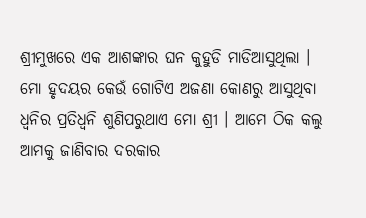ଶ୍ରୀମୁଖରେ ଏକ ଆଶଙ୍କାର ଘନ କୁହୁଡି ମାଡିଆସୁଥିଲା । ମୋ ହୃଦୟର କେଉଁ ଗୋଟିଏ ଅଜଣା କୋଣରୁ ଆସୁଥିବା ଧ୍ଵନିର ପ୍ରତିଧ୍ଵନି ଶୁଣିପରୁଥାଏ ମୋ ଶ୍ରୀ । ଆମେ ଠିକ କଲୁ ଆମକୁ ଜାଣିବାର ଦରକାର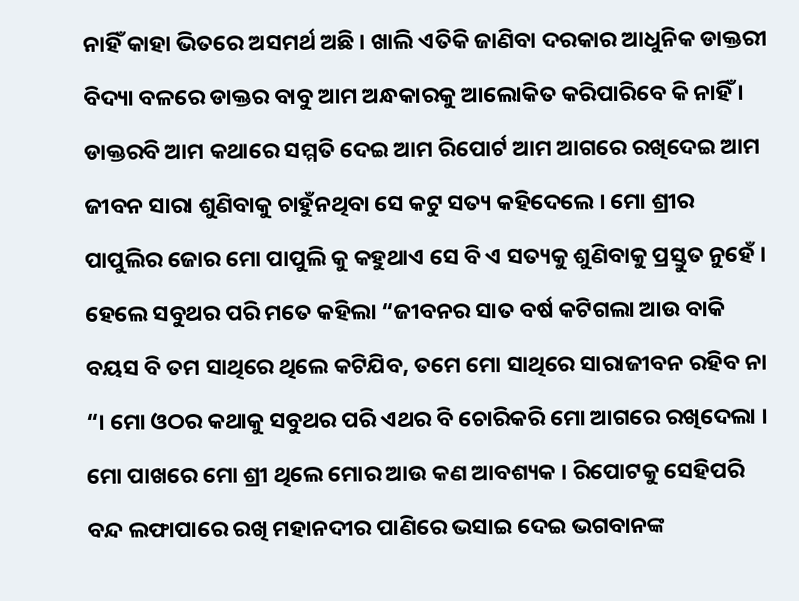ନାହିଁ କାହା ଭିତରେ ଅସମର୍ଥ ଅଛି । ଖାଲି ଏତିକି ଜାଣିବା ଦରକାର ଆଧୁନିକ ଡାକ୍ତରୀ ବିଦ୍ୟା ବଳରେ ଡାକ୍ତର ବାବୁ ଆମ ଅନ୍ଧକାରକୁ ଆଲୋକିତ କରିପାରିବେ କି ନାହିଁ । ଡାକ୍ତରବି ଆମ କଥାରେ ସମ୍ମତି ଦେଇ ଆମ ରିପୋର୍ଟ ଆମ ଆଗରେ ରଖିଦେଇ ଆମ ଜୀବନ ସାରା ଶୁଣିବାକୁ ଚାହୁଁନଥିବା ସେ କଟୁ ସତ୍ୟ କହିଦେଲେ । ମୋ ଶ୍ରୀର ପାପୁଲିର ଜୋର ମୋ ପାପୁଲି କୁ କହୁଥାଏ ସେ ବି ଏ ସତ୍ୟକୁ ଶୁଣିବାକୁ ପ୍ରସ୍ତୁତ ନୁହେଁ । ହେଲେ ସବୁଥର ପରି ମତେ କହିଲା “ଜୀବନର ସାତ ବର୍ଷ କଟିଗଲା ଆଉ ବାକି ବୟସ ବି ତମ ସାଥିରେ ଥିଲେ କଟିଯିବ, ତମେ ମୋ ସାଥିରେ ସାରାଜୀବନ ରହିବ ନା “। ମୋ ଓଠର କଥାକୁ ସବୁଥର ପରି ଏଥର ବି ଚୋରିକରି ମୋ ଆଗରେ ରଖିଦେଲା । ମୋ ପାଖରେ ମୋ ଶ୍ରୀ ଥିଲେ ମୋର ଆଉ କଣ ଆବଶ୍ୟକ । ରିପୋଟକୁ ସେହିପରି ବନ୍ଦ ଲଫାପାରେ ରଖି ମହାନଦୀର ପାଣିରେ ଭସାଇ ଦେଇ ଭଗବାନଙ୍କ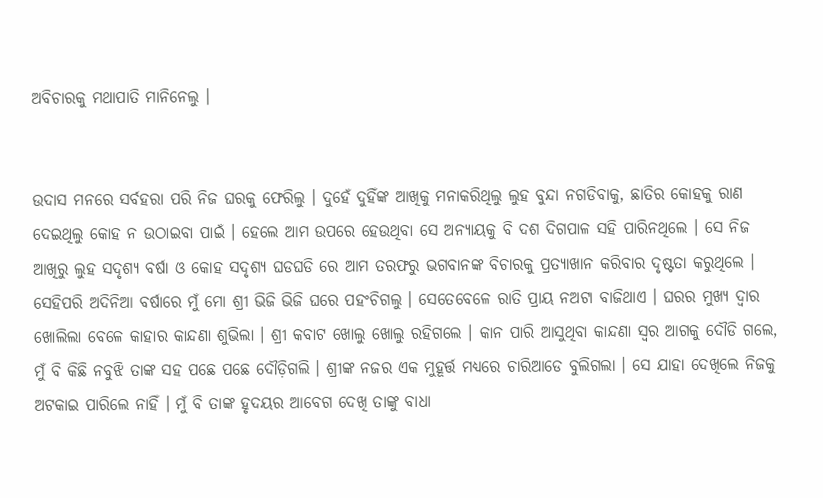ଅବିଚାରକୁ ମଥାପାତି ମାନିନେଲୁ ।


ଉଦାସ ମନରେ ସର୍ବହରା ପରି ନିଜ ଘରକୁ ଫେରିଲୁ । ଦୁହେଁ ଦୁହିଁଙ୍କ ଆଖିକୁ ମନାକରିଥିଲୁ ଲୁହ ବୁନ୍ଦା ନଗଡିବାକୁ, ଛାତିର କୋହକୁ ରାଣ ଦେଇଥିଲୁ କୋହ ନ ଉଠାଇବା ପାଇଁ । ହେଲେ ଆମ ଉପରେ ହେଉଥିବା ସେ ଅନ୍ୟାୟକୁ ବି ଦଶ ଦିଗପାଳ ସହି ପାରିନଥିଲେ । ସେ ନିଜ ଆଖିରୁ ଲୁହ ସଦୃଶ୍ୟ ବର୍ଷା ଓ କୋହ ସଦୃଶ୍ୟ ଘଡଘଡି ରେ ଆମ ତରଫରୁ ଭଗବାନଙ୍କ ବିଚାରକୁ ପ୍ରତ୍ୟାଖାନ କରିବାର ଦୃଷ୍ଟତା କରୁଥିଲେ । ସେହିପରି ଅଦିନିଆ ବର୍ଷାରେ ମୁଁ ମୋ ଶ୍ରୀ ଭିଜି ଭିଜି ଘରେ ପହଂଚିଗଲୁ । ସେତେବେଳେ ରାତି ପ୍ରାୟ ନଅଟା ବାଜିଥାଏ । ଘରର ମୁଖ୍ୟ ଦ୍ଵାର ଖୋଲିଲା ବେଳେ କାହାର କାନ୍ଦଣା ଶୁଭିଲା । ଶ୍ରୀ କବାଟ ଖୋଲୁ ଖୋଲୁ ରହିଗଲେ । କାନ ପାରି ଆସୁଥିବା କାନ୍ଦଣା ସ୍ୱର ଆଗକୁ ଦୌଡି ଗଲେ, ମୁଁ ବି କିଛି ନବୁଝି ତାଙ୍କ ସହ ପଛେ ପଛେ ଦୌଡ଼ିଗଲି । ଶ୍ରୀଙ୍କ ନଜର ଏକ ମୁହୂର୍ତ୍ତ ମଧ୍ୟରେ ଚାରିଆଡେ ବୁଲିଗଲା । ସେ ଯାହା ଦେଖିଲେ ନିଜକୁ ଅଟକାଇ ପାରିଲେ ନାହିଁ । ମୁଁ ବି ତାଙ୍କ ହୃଦୟର ଆବେଗ ଦେଖି ତାଙ୍କୁ ବାଧା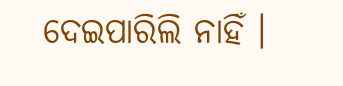ଦେଇପାରିଲି ନାହିଁ ।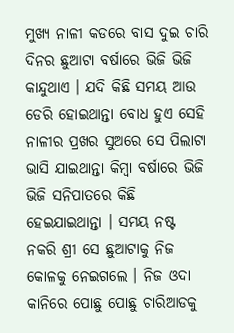ମୁଖ୍ୟ ନାଳୀ କଡରେ ବାସ ଦୁଇ ଚାରି ଦିନର ଛୁଆଟା ବର୍ଷାରେ ଭିଜି ଭିଜି କାନ୍ଦୁଥାଏ । ଯଦି କିଛି ସମୟ ଆଉ ଡେରି ହୋଇଥାନ୍ତା ବୋଧ ହୁଏ ସେହି ନାଳୀର ପ୍ରଖର ସୁଅରେ ସେ ପିଲାଟା ଭାସି ଯାଇଥାନ୍ତା କିମ୍ବା ବର୍ଷାରେ ଭିଜି ଭିଜି ସନିପାତରେ କିଛି ହେଇଯାଇଥାନ୍ତା । ସମୟ ନଷ୍ଟ ନକରି ଶ୍ରୀ ସେ ଛୁଆଟାକୁ ନିଜ କୋଳକୁ ନେଇଗଲେ । ନିଜ ଓଦା କାନିରେ ପୋଛୁ ପୋଛୁ ଚାରିଆଡକୁ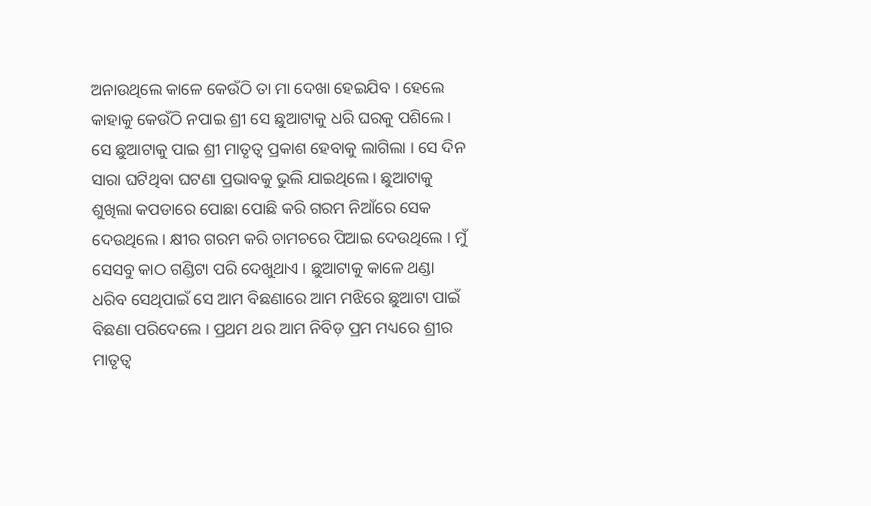ଅନାଉଥିଲେ କାଳେ କେଉଁଠି ତା ମା ଦେଖା ହେଇଯିବ । ହେଲେ କାହାକୁ କେଉଁଠି ନପାଇ ଶ୍ରୀ ସେ ଛୁଆଟାକୁ ଧରି ଘରକୁ ପଶିଲେ । ସେ ଛୁଆଟାକୁ ପାଇ ଶ୍ରୀ ମାତୃତ୍ୱ ପ୍ରକାଶ ହେବାକୁ ଲାଗିଲା । ସେ ଦିନ ସାରା ଘଟିଥିବା ଘଟଣା ପ୍ରଭାବକୁ ଭୁଲି ଯାଇଥିଲେ । ଛୁଆଟାକୁ ଶୁଖିଲା କପଡାରେ ପୋଛା ପୋଛି କରି ଗରମ ନିଆଁରେ ସେକ ଦେଉଥିଲେ । କ୍ଷୀର ଗରମ କରି ଚାମଚରେ ପିଆଇ ଦେଉଥିଲେ । ମୁଁ ସେସବୁ କାଠ ଗଣ୍ଡିଟା ପରି ଦେଖୁଥାଏ । ଛୁଆଟାକୁ କାଳେ ଥଣ୍ଡା ଧରିବ ସେଥିପାଇଁ ସେ ଆମ ବିଛଣାରେ ଆମ ମଝିରେ ଛୁଆଟା ପାଇଁ ବିଛଣା ପରିଦେଲେ । ପ୍ରଥମ ଥର ଆମ ନିବିଡ଼ ପ୍ରମ ମଧ୍ୟରେ ଶ୍ରୀର ମାତୃତ୍ୱ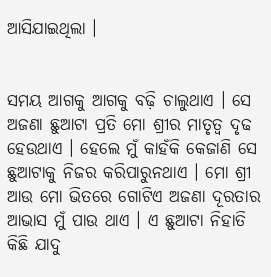ଆସିଯାଇଥିଲା ।


ସମୟ ଆଗକୁ ଆଗକୁ ବଢ଼ି ଚାଲୁଥାଏ । ସେ ଅଜଣା ଛୁଆଟା ପ୍ରତି ମୋ ଶ୍ରୀର ମାତୃତ୍ୱ ଦୃଢ ହେଉଥାଏ । ହେଲେ ମୁଁ କାହଁକି କେଜାଣି ସେ ଛୁଆଟାକୁ ନିଜର କରିପାରୁନଥାଏ । ମୋ ଶ୍ରୀ ଆଉ ମୋ ଭିତରେ ଗୋଟିଏ ଅଜଣା ଦୂରତାର ଆଭାସ ମୁଁ ପାଉ ଥାଏ । ଏ ଛୁଆଟା ନିହାତି କିଛି ଯାଦୁ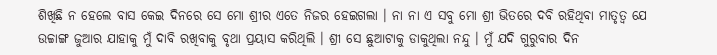ଶିଖିଛି ନ ହେଲେ ବାସ କେଇ ଦିନରେ ସେ ମୋ ଶ୍ରୀର ଏତେ ନିଜର ହେଇଗଲା । ନା ନା ଏ ସବୁ ମୋ ଶ୍ରୀ ଭିତରେ ଦବି ରହିଥିବା ମାତୃତ୍ୱ ଯେ ଉଚ୍ଚାଙ୍ଗ ଜୁଆର ଯାହାକୁ ମୁଁ ଦାବି ରଖିବାକୁ ବୃଥା ପ୍ରୟାସ କରିଥିଲି । ଶ୍ରୀ ସେ ଛୁଆଟାକୁ ଡାକୁଥିଲା ନନ୍ଦୁ । ମୁଁ ଯଦି ଗୁରୁବାର ଦିନ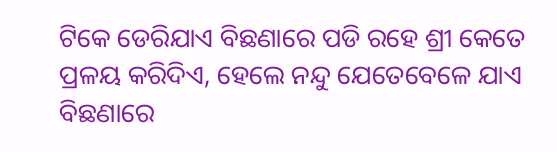ଟିକେ ଡେରିଯାଏ ବିଛଣାରେ ପଡି ରହେ ଶ୍ରୀ କେତେ ପ୍ରଳୟ କରିଦିଏ, ହେଲେ ନନ୍ଦୁ ଯେତେବେଳେ ଯାଏ ବିଛଣାରେ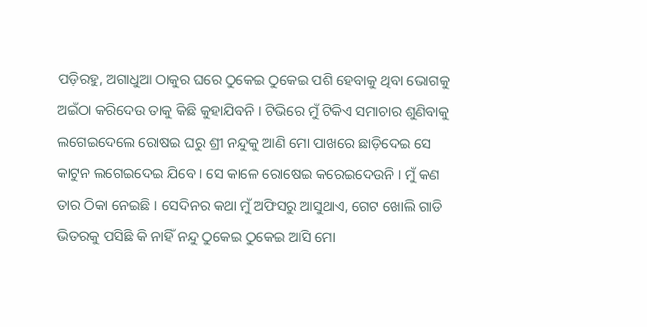ପଡ଼ିରହୁ, ଅଗାଧୁଆ ଠାକୁର ଘରେ ଠୁକେଇ ଠୁକେଇ ପଶି ହେବାକୁ ଥିବା ଭୋଗକୁ ଅଇଁଠା କରିଦେଉ ତାକୁ କିଛି କୁହାଯିବନି । ଟିଭିରେ ମୁଁ ଟିକିଏ ସମାଚାର ଶୁଣିବାକୁ ଲଗେଇଦେଲେ ରୋଷଇ ଘରୁ ଶ୍ରୀ ନନ୍ଦୁକୁ ଆଣି ମୋ ପାଖରେ ଛାଡ଼ିଦେଇ ସେ କାଟୁନ ଲଗେଇଦେଇ ଯିବେ । ସେ କାଳେ ରୋଷେଇ କରେଇଦେଉନି । ମୁଁ କଣ ତାର ଠିକା ନେଇଛି । ସେଦିନର କଥା ମୁଁ ଅଫିସରୁ ଆସୁଥାଏ, ଗେଟ ଖୋଲି ଗାଡି ଭିତରକୁ ପସିଛି କି ନାହିଁ ନନ୍ଦୁ ଠୁକେଇ ଠୁକେଇ ଆସି ମୋ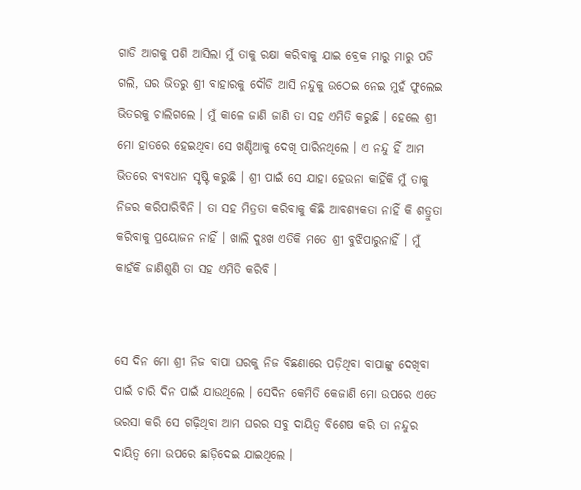ଗାଡି ଆଗକୁ ପଶି ଆସିଲା ମୁଁ ତାକୁ ରକ୍ଷା କରିବାକୁ ଯାଇ ବ୍ରେକ ମାରୁ ମାରୁ ପଡି ଗଲି, ଘର ଭିତରୁ ଶ୍ରୀ ବାହାରକୁ ଦୌଡି ଆସି ନନ୍ଦୁକୁ ଉଠେଇ ନେଇ ମୁହଁ ଫୁଲେଇ ଭିତରକୁ ଚାଲିଗଲେ । ମୁଁ କାଳେ ଜାଣି ଜାଣି ତା ସହ ଏମିତି କରୁଛି । ହେଲେ ଶ୍ରୀ ମୋ ହାତରେ ହେଇଥିବା ସେ ଖଣ୍ଡିଆକୁ ଦେଖି ପାରିନଥିଲେ । ଏ ନନ୍ଦୁ ହିଁ ଆମ ଭିତରେ ବ୍ୟବଧାନ ସୃଷ୍ଟି କରୁଛି । ଶ୍ରୀ ପାଇଁ ସେ ଯାହା ହେଉନା କାହିଁକି ମୁଁ ତାକୁ ନିଜର କରିପାରିବିନି । ତା ସହ ମିତ୍ରତା କରିବାକୁ କିଛି ଆବଶ୍ୟକତା ନାହିଁ କି ଶତ୍ରୁତା କରିବାକୁ ପ୍ରୟୋଜନ ନାହିଁ । ଖାଲି ଦୁଃଖ ଏତିକି ମତେ ଶ୍ରୀ ବୁଝିପାରୁନାହିଁ । ମୁଁ କାହଁକି ଜାଣିଶୁଣି ତା ସହ ଏମିତି କରିବି ।


ସେ ଦିନ ମୋ ଶ୍ରୀ ନିଜ ବାପା ଘରକୁ ନିଜ ବିଛଣାରେ ପଡ଼ିଥିବା ବାପାଙ୍କୁ ଦେଖିବା ପାଇଁ ଚାରି ଦିନ ପାଇଁ ଯାଉଥିଲେ । ସେଦିନ କେମିତି କେଜାଣି ମୋ ଉପରେ ଏତେ ଭରସା କରି ସେ ଗଢ଼ିଥିବା ଆମ ଘରର ସବୁ ଦାୟିତ୍ୱ ବିଶେଷ କରି ତା ନନ୍ଦୁର ଦାୟିତ୍ୱ ମୋ ଉପରେ ଛାଡ଼ିଦେଇ ଯାଇଥିଲେ ।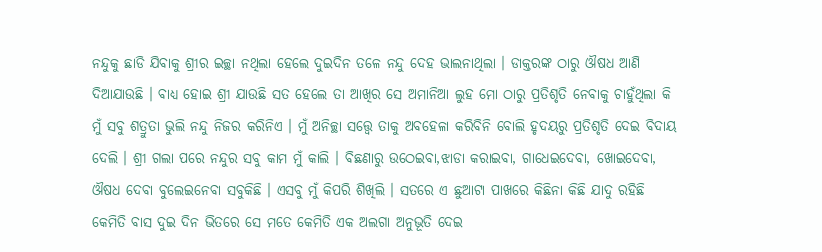ନନ୍ଦୁକୁ ଛାଡି ଯିବାକୁ ଶ୍ରୀର ଇଚ୍ଛା ନଥିଲା ହେଲେ ଦୁଇଦିନ ତଳେ ନନ୍ଦୁ ଦେହ ଭାଲନାଥିଲା । ଡାକ୍ତରଙ୍କ ଠାରୁ ଔଷଧ ଆଣି ଦିଆଯାଉଛି । ବାଧ୍ୟ ହୋଇ ଶ୍ରୀ ଯାଉଛି ସତ ହେଲେ ତା ଆଖିର ସେ ଅମାନିଆ ଲୁହ ମୋ ଠାରୁ ପ୍ରତିଶୃତି ନେବାକୁ ଚାହୁଁଥିଲା କି ମୁଁ ସବୁ ଶତ୍ରୁତା ଭୁଲି ନନ୍ଦୁ ନିଜର କରିନିଏ । ମୁଁ ଅନିଚ୍ଛା ସତ୍ତ୍ୱେ ତାକୁ ଅବହେଳା କରିବିନି ବୋଲି ହୃଦୟରୁ ପ୍ରତିଶୃତି ଦେଇ ବିଦାୟ ଦେଲି । ଶ୍ରୀ ଗଲା ପରେ ନନ୍ଦୁର ସବୁ କାମ ମୁଁ କାଲି । ବିଛଣାରୁ ଉଠେଇବା,ଝାଡା କରାଇବା, ଗାଧେଇଦେବା, ଖୋଇଦେବା, ଔଷଧ ଦେବା ବୁଲେଇନେବା ସବୁକିଛି । ଏସବୁ ମୁଁ କିପରି ଶିଖିଲି । ସତରେ ଏ ଛୁଆଟା ପାଖରେ କିଛିନା କିଛି ଯାଦୁ ରହିଛି କେମିତି ବାସ ଦୁଇ ଦିନ ଭିତରେ ସେ ମତେ କେମିତି ଏକ ଅଲଗା ଅନୁଭୂତି ଦେଇ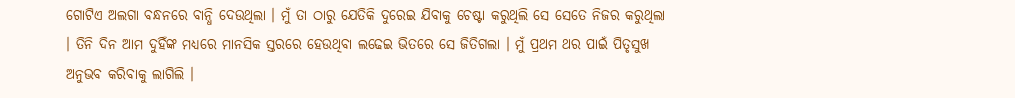ଗୋଟିଏ ଅଲଗା ବନ୍ଧନରେ ବାନ୍ଧି ଦେଉଥିଲା । ମୁଁ ତା ଠାରୁ ଯେତିକି ଦୁରେଇ ଯିବାକୁ ଚେଷ୍ଟା କରୁଥିଲି ସେ ସେତେ ନିଜର କରୁଥିଲା । ତିନି ଦିନ ଆମ ଦୁହିଁଙ୍କ ମଧ୍ୟରେ ମାନସିକ ସ୍ତରରେ ହେଉଥିବା ଲଢେଇ ଭିତରେ ସେ ଜିତିଗଲା । ମୁଁ ପ୍ରଥମ ଥର ପାଇଁ ପିତୃସୁଖ ଅନୁଭବ କରିବାକୁ ଲାଗିଲି ।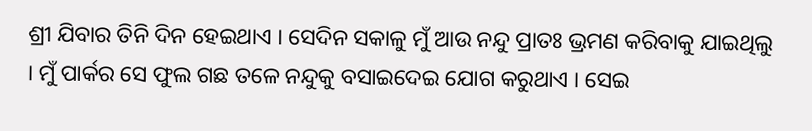ଶ୍ରୀ ଯିବାର ତିନି ଦିନ ହେଇଥାଏ । ସେଦିନ ସକାଳୁ ମୁଁ ଆଉ ନନ୍ଦୁ ପ୍ରାତଃ ଭ୍ରମଣ କରିବାକୁ ଯାଇଥିଲୁ । ମୁଁ ପାର୍କର ସେ ଫୁଲ ଗଛ ତଳେ ନନ୍ଦୁକୁ ବସାଇଦେଇ ଯୋଗ କରୁଥାଏ । ସେଇ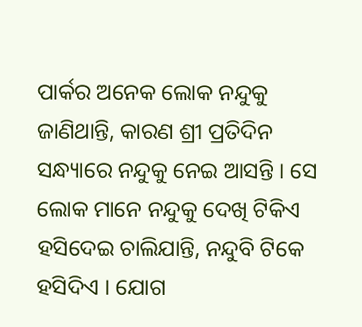ପାର୍କର ଅନେକ ଲୋକ ନନ୍ଦୁକୁ ଜାଣିଥାନ୍ତି, କାରଣ ଶ୍ରୀ ପ୍ରତିଦିନ ସନ୍ଧ୍ୟାରେ ନନ୍ଦୁକୁ ନେଇ ଆସନ୍ତି । ସେ ଲୋକ ମାନେ ନନ୍ଦୁକୁ ଦେଖି ଟିକିଏ ହସିଦେଇ ଚାଲିଯାନ୍ତି, ନନ୍ଦୁବି ଟିକେ ହସିଦିଏ । ଯୋଗ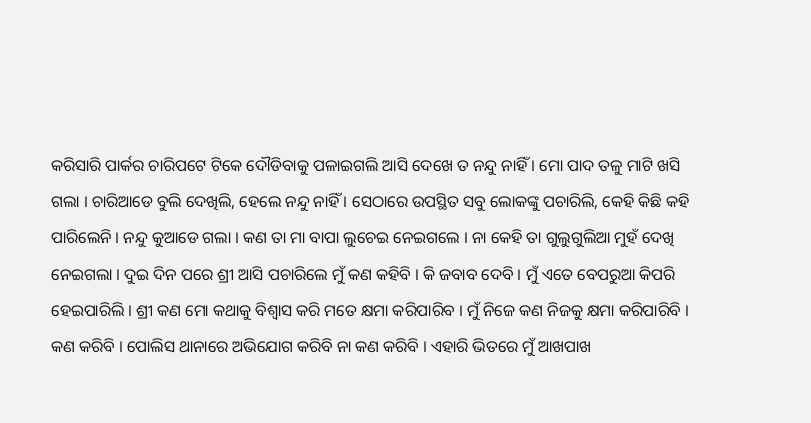କରିସାରି ପାର୍କର ଚାରିପଟେ ଟିକେ ଦୌଡିବାକୁ ପଳାଇଗଲି ଆସି ଦେଖେ ତ ନନ୍ଦୁ ନାହିଁ । ମୋ ପାଦ ତଳୁ ମାଟି ଖସି ଗଲା । ଚାରିଆଡେ ବୁଲି ଦେଖିଲି, ହେଲେ ନନ୍ଦୁ ନାହିଁ । ସେଠାରେ ଉପସ୍ଥିତ ସବୁ ଲୋକଙ୍କୁ ପଚାରିଲି, କେହି କିଛି କହି ପାରିଲେନି । ନନ୍ଦୁ କୁଆଡେ ଗଲା । କଣ ତା ମା ବାପା ଲୁଚେଇ ନେଇଗଲେ । ନା କେହି ତା ଗୁଲୁଗୁଲିଆ ମୁହଁ ଦେଖି ନେଇଗଲା । ଦୁଇ ଦିନ ପରେ ଶ୍ରୀ ଆସି ପଚାରିଲେ ମୁଁ କଣ କହିବି । କି ଜବାବ ଦେବି । ମୁଁ ଏତେ ବେପରୁଆ କିପରି ହେଇପାରିଲି । ଶ୍ରୀ କଣ ମୋ କଥାକୁ ବିଶ୍ୱାସ କରି ମତେ କ୍ଷମା କରିପାରିବ । ମୁଁ ନିଜେ କଣ ନିଜକୁ କ୍ଷମା କରିପାରିବି । କଣ କରିବି । ପୋଲିସ ଥାନାରେ ଅଭିଯୋଗ କରିବି ନା କଣ କରିବି । ଏହାରି ଭିତରେ ମୁଁ ଆଖପାଖ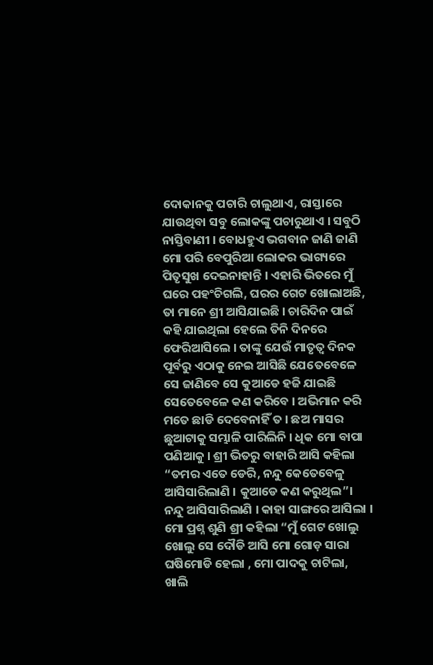ଦୋକାନକୁ ପଚାରି ଚାଲୁଥାଏ, ରାସ୍ତାରେ ଯାଉଥିବା ସବୁ ଲୋକଙ୍କୁ ପଚାରୁଥାଏ । ସବୁଠି ନାସ୍ତିବାଣୀ । ବୋଧହୁଏ ଭଗବାନ ଜାଣି ଜାଣି ମୋ ପରି ବେପୁରିଆ ଲୋକର ଭାଗ୍ୟରେ ପିତୃସୁଖ ଦେଇନାହାନ୍ତି । ଏହାରି ଭିତରେ ମୁଁ ଘରେ ପହଂଚିଗଲି, ଘରର ଗେଟ ଖୋଲାଅଛି, ତା ମାନେ ଶ୍ରୀ ଆସିଯାଇଛି । ଚାରିଦିନ ପାଇଁ କହି ଯାଇଥିଲା ହେଲେ ତିନି ଦିନରେ ଫେରିଆସିଲେ । ତାଙ୍କୁ ଯେଉଁ ମାତୃତ୍ୱ ଦିନକ ପୂର୍ବରୁ ଏଠାକୁ ନେଇ ଆସିଛି ଯେତେବେଳେ ସେ ଜାଣିବେ ସେ କୁଆଡେ ହଜି ଯାଇଛି ସେତେବେଳେ କଣ କରିବେ । ଅଭିମାନ କରି ମତେ ଛାଡି ଦେବେନାହିଁ ତ । ଛଅ ମାସର ଛୁଆଟାକୁ ସମ୍ଭାଳି ପାରିଲିନି । ଧିକ ମୋ ବାପା ପଣିଆକୁ । ଶ୍ରୀ ଭିତରୁ ବାହାରି ଆସି କହିଲା “ତମର ଏତେ ଡେରି, ନନ୍ଦୁ କେତେବେଳୁ ଆସିସାରିଲାଣି । କୁଆଡେ କଣ କରୁଥିଲ”। ନନ୍ଦୁ ଆସିସାରିଲାଣି । କାହା ସାଙ୍ଗରେ ଆସିଲା । ମୋ ପ୍ରଶ୍ନ ଶୁଣି ଶ୍ରୀ କହିଲା “ମୁଁ ଗେଟ ଖୋଲୁ ଖୋଲୁ ସେ ଦୌଡି ଆସି ମୋ ଗୋଡ଼ ସାରା ଘଷିମୋଡି ହେଲା , ମୋ ପାଦକୁ ଚାଟିଲା, ଖାଲି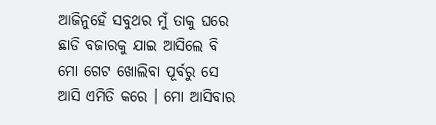ଆଜିନୁହେଁ ସବୁଥର ମୁଁ ତାକୁ ଘରେ ଛାଡି ବଜାରକୁ ଯାଇ ଆସିଲେ ବି ମୋ ଗେଟ ଖୋଲିବା ପୂର୍ବରୁ ସେ ଆସି ଏମିତି କରେ । ମୋ ଆସିବାର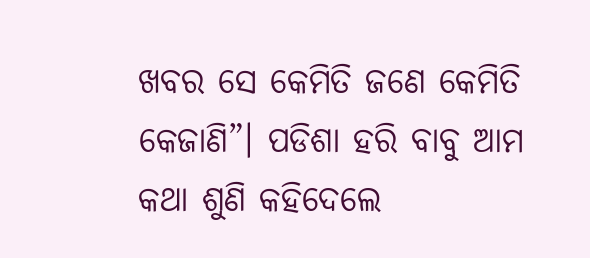ଖବର ସେ କେମିତି ଜଣେ କେମିତି କେଜାଣି”। ପଡିଶା ହରି ବାବୁ ଆମ କଥା ଶୁଣି କହିଦେଲେ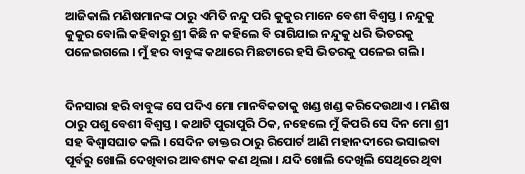ଆଜିକାଲି ମଣିଷମାନଙ୍କ ଠାରୁ ଏମିତି ନନ୍ଦୁ ପରି କୁକୁର ମାନେ ବେଶୀ ବିଶ୍ୱସ୍ତ । ନନ୍ଦୁକୁ କୁକୁର ବୋଲି କହିବାରୁ ଶ୍ରୀ କିଛି ନ କହିଲେ ବି ରାଗିଯାଇ ନନ୍ଦୁକୁ ଧରି ଭିତରକୁ ପଳେଇଗଲେ । ମୁଁ ହର ବାବୁଙ୍କ କଥାରେ ମିଛଟାରେ ହସି ଭିତରକୁ ପଳେଇ ଗଲି ।


ଦିନସାରା ହରି ବାବୁଙ୍କ ସେ ପଦିଏ ମୋ ମାନବିକତାକୁ ଖଣ୍ଡ ଖଣ୍ଡ କରିଦେଉଥାଏ । ମଣିଷ ଠାରୁ ପଶୁ ବେଶୀ ବିଶ୍ୱସ୍ତ । କଥାଟି ପୁରାପୁରି ଠିକ, ନହେଲେ ମୁଁ କିପରି ସେ ଦିନ ମୋ ଶ୍ରୀ ସହ ଵିଶ୍ଵାସଘାତ କଲି । ସେଦିନ ଡାକ୍ତର ଠାରୁ ରିପୋର୍ଟ ଆଣି ମହାନଦୀରେ ଭସାଇବା ପୂର୍ବରୁ ଖୋଲି ଦେଖିବାର ଆବଶ୍ୟକ କଣ ଥିଲା । ଯଦି ଖୋଲି ଦେଖିଲି ସେଥିରେ ଥିବା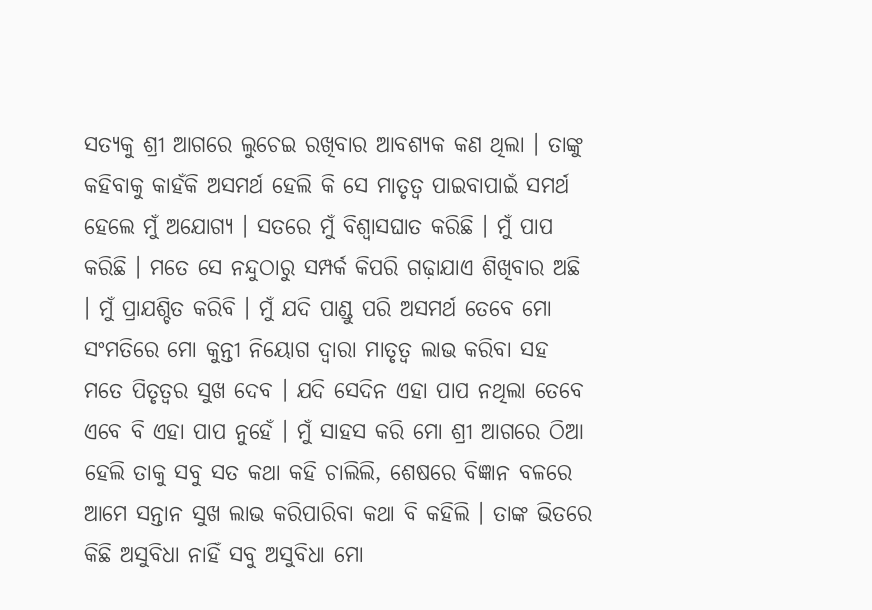ସତ୍ୟକୁ ଶ୍ରୀ ଆଗରେ ଲୁଚେଇ ରଖିବାର ଆବଶ୍ୟକ କଣ ଥିଲା । ତାଙ୍କୁ କହିବାକୁ କାହଁକି ଅସମର୍ଥ ହେଲି କି ସେ ମାତୃତ୍ୱ ପାଇବାପାଇଁ ସମର୍ଥ ହେଲେ ମୁଁ ଅଯୋଗ୍ୟ । ସତରେ ମୁଁ ବିଶ୍ୱାସଘାତ କରିଛି । ମୁଁ ପାପ କରିଛି । ମତେ ସେ ନନ୍ଦୁଠାରୁ ସମ୍ପର୍କ କିପରି ଗଢ଼ାଯାଏ ଶିଖିବାର ଅଛି । ମୁଁ ପ୍ରାଯଶ୍ଚିତ କରିବି । ମୁଁ ଯଦି ପାଣ୍ଡୁ ପରି ଅସମର୍ଥ ତେବେ ମୋ ସଂମତିରେ ମୋ କୁନ୍ତୀ ନିୟୋଗ ଦ୍ଵାରା ମାତୃତ୍ୱ ଲାଭ କରିବା ସହ ମତେ ପିତୃତ୍ୱର ସୁଖ ଦେବ । ଯଦି ସେଦିନ ଏହା ପାପ ନଥିଲା ତେବେ ଏବେ ବି ଏହା ପାପ ନୁହେଁ । ମୁଁ ସାହସ କରି ମୋ ଶ୍ରୀ ଆଗରେ ଠିଆ ହେଲି ତାକୁ ସବୁ ସତ କଥା କହି ଚାଲିଲି, ଶେଷରେ ବିଜ୍ଞାନ ବଳରେ ଆମେ ସନ୍ତାନ ସୁଖ ଲାଭ କରିପାରିବା କଥା ବି କହିଲି । ତାଙ୍କ ଭିତରେ କିଛି ଅସୁବିଧା ନାହିଁ ସବୁ ଅସୁବିଧା ମୋ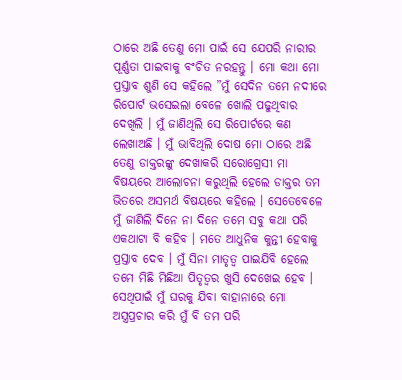ଠାରେ ଅଛି ତେଣୁ ମୋ ପାଇଁ ସେ ଯେପରି ନାରୀର ପୂର୍ଣ୍ଣତା ପାଇବାକୁ ବଂଚିତ ନରହନ୍ତୁ । ମୋ କଥା ମୋ ପ୍ରସ୍ତାବ ଶୁଣି ସେ କହିଲେ ”ମୁଁ ସେଦିନ ତମେ ନଦୀରେ ରିପୋର୍ଟ ଭସେଇଲା ବେଳେ ଖୋଲି ପଢୁଥିବାର ଦେଖିଲି । ମୁଁ ଜାଣିଥିଲି ସେ ରିପୋର୍ଟରେ କଣ ଲେଖାଅଛି । ମୁଁ ଭାବିଥିଲି ଦୋଷ ମୋ ଠାରେ ଅଛି ତେଣୁ ଡାକ୍ତରଙ୍କୁ ଦେଖାକରି ସରୋଗ୍ରେସୀ ମା ବିଷୟରେ ଆଲୋଚନା କରୁଥିଲି ହେଲେ ଡାକ୍ତର ତମ ଭିତରେ ଅସମର୍ଥ ବିଷୟରେ କହିଲେ । ସେତେବେଳେ ମୁଁ ଜାଣିଲି ଦିନେ ନା ଦିନେ ତମେ ସବୁ କଥା ପରି ଏକଥାଟା ବି କହିବ । ମତେ ଆଧୁନିକ କୁନ୍ତୀ ହେବାକୁ ପ୍ରସ୍ତାବ ଦେବ । ମୁଁ ସିନା ମାତୃତ୍ୱ ପାଇଯିବି ହେଲେ ତମେ ମିଛି ମିଛିଆ ପିତୃତ୍ୱର ଖୁସି ଦେଖେଇ ହେବ । ସେଥିପାଇଁ ମୁଁ ଘରକୁ ଯିବା ବାହାନାରେ ମୋ ଅସ୍ତ୍ରପ୍ରଚାର କରି ମୁଁ ବି ତମ ପରି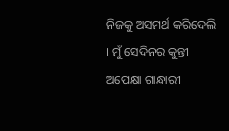ନିଜକୁ ଅସମର୍ଥ କରିଦେଲି । ମୁଁ ସେଦିନର କୁନ୍ତୀ ଅପେକ୍ଷା ଗାନ୍ଧାରୀ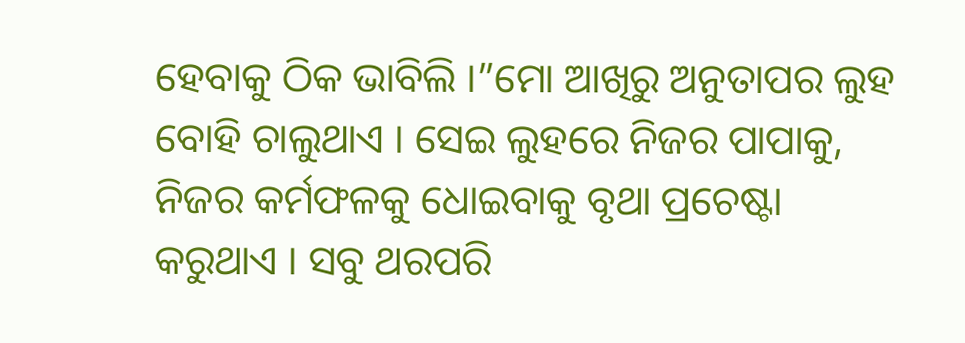ହେବାକୁ ଠିକ ଭାବିଲି ।”ମୋ ଆଖିରୁ ଅନୁତାପର ଲୁହ ବୋହି ଚାଲୁଥାଏ । ସେଇ ଲୁହରେ ନିଜର ପାପାକୁ, ନିଜର କର୍ମଫଳକୁ ଧୋଇବାକୁ ବୃଥା ପ୍ରଚେଷ୍ଟା କରୁଥାଏ । ସବୁ ଥରପରି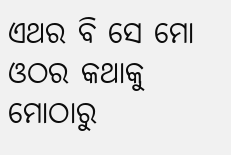ଏଥର ବି ସେ ମୋ ଓଠର କଥାକୁ ମୋଠାରୁ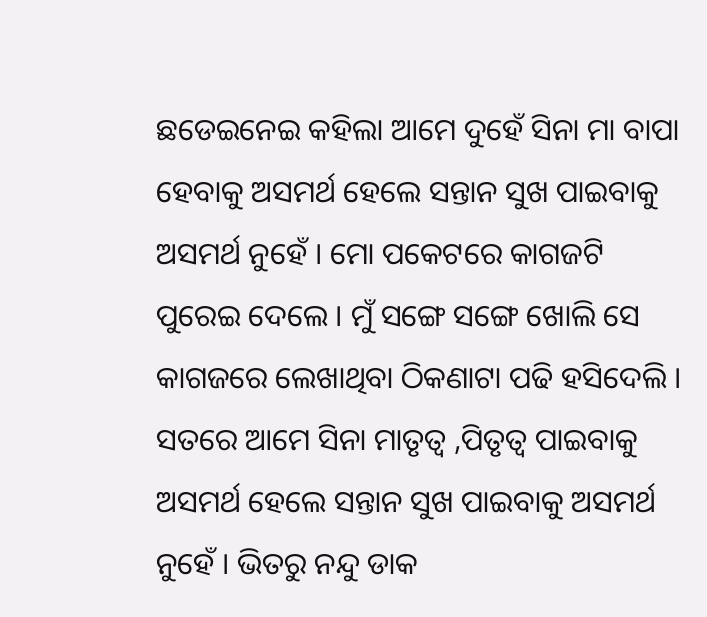ଛଡେଇନେଇ କହିଲା ଆମେ ଦୁହେଁ ସିନା ମା ବାପା ହେବାକୁ ଅସମର୍ଥ ହେଲେ ସନ୍ତାନ ସୁଖ ପାଇବାକୁ ଅସମର୍ଥ ନୁହେଁ । ମୋ ପକେଟରେ କାଗଜଟି ପୁରେଇ ଦେଲେ । ମୁଁ ସଙ୍ଗେ ସଙ୍ଗେ ଖୋଲି ସେ କାଗଜରେ ଲେଖାଥିବା ଠିକଣାଟା ପଢି ହସିଦେଲି । ସତରେ ଆମେ ସିନା ମାତୃତ୍ୱ ,ପିତୃତ୍ୱ ପାଇବାକୁ ଅସମର୍ଥ ହେଲେ ସନ୍ତାନ ସୁଖ ପାଇବାକୁ ଅସମର୍ଥ ନୁହେଁ । ଭିତରୁ ନନ୍ଦୁ ଡାକ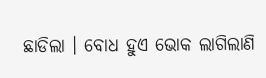ଛାଡିଲା । ବୋଧ ହୁଏ ଭୋକ ଲାଗିଲାଣି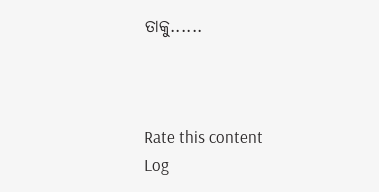ତାକୁ......



Rate this content
Log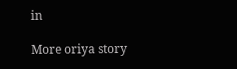in

More oriya story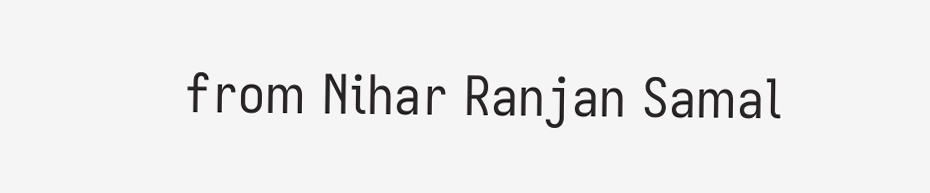from Nihar Ranjan Samal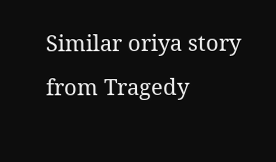Similar oriya story from Tragedy